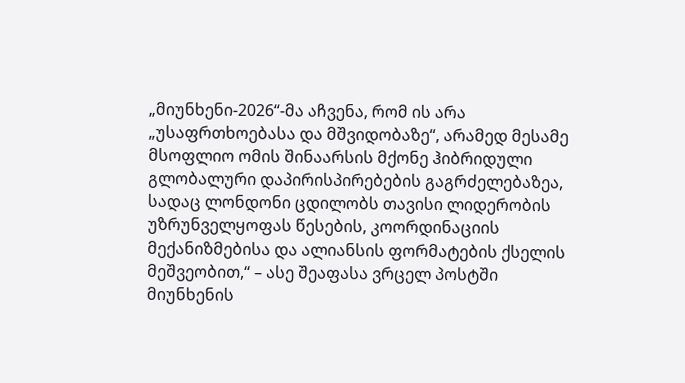„მიუნხენი-2026“-მა აჩვენა, რომ ის არა „უსაფრთხოებასა და მშვიდობაზე“, არამედ მესამე მსოფლიო ომის შინაარსის მქონე ჰიბრიდული გლობალური დაპირისპირებების გაგრძელებაზეა, სადაც ლონდონი ცდილობს თავისი ლიდერობის უზრუნველყოფას წესების, კოორდინაციის მექანიზმებისა და ალიანსის ფორმატების ქსელის მეშვეობით,“ – ასე შეაფასა ვრცელ პოსტში მიუნხენის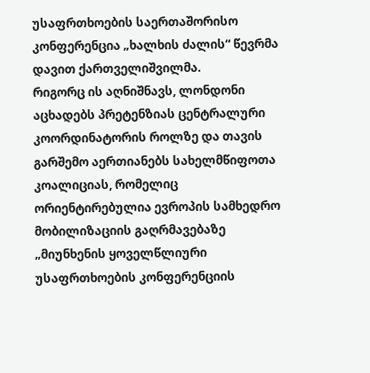უსაფრთხოების საერთაშორისო კონფერენცია „ხალხის ძალის“ წევრმა დავით ქართველიშვილმა.
რიგორც ის აღნიშნავს, ლონდონი აცხადებს პრეტენზიას ცენტრალური კოორდინატორის როლზე და თავის გარშემო აერთიანებს სახელმწიფოთა კოალიციას, რომელიც ორიენტირებულია ევროპის სამხედრო მობილიზაციის გაღრმავებაზე
„მიუნხენის ყოველწლიური უსაფრთხოების კონფერენციის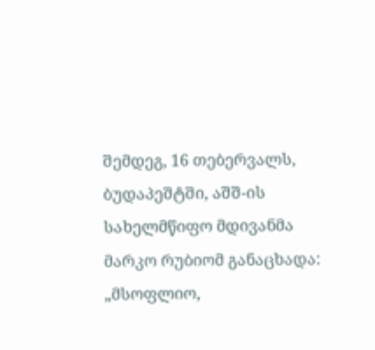შემდეგ, 16 თებერვალს, ბუდაპეშტში, აშშ-ის სახელმწიფო მდივანმა მარკო რუბიომ განაცხადა: „მსოფლიო,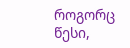როგორც წესი,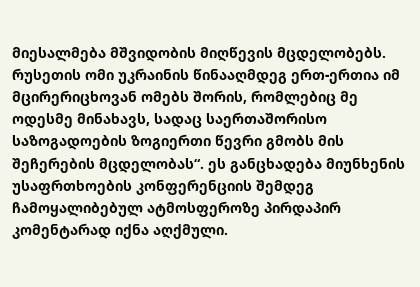მიესალმება მშვიდობის მიღწევის მცდელობებს. რუსეთის ომი უკრაინის წინააღმდეგ ერთ-ერთია იმ მცირერიცხოვან ომებს შორის, რომლებიც მე ოდესმე მინახავს, სადაც საერთაშორისო საზოგადოების ზოგიერთი წევრი გმობს მის შეჩერების მცდელობას“. ეს განცხადება მიუნხენის უსაფრთხოების კონფერენციის შემდეგ ჩამოყალიბებულ ატმოსფეროზე პირდაპირ კომენტარად იქნა აღქმული.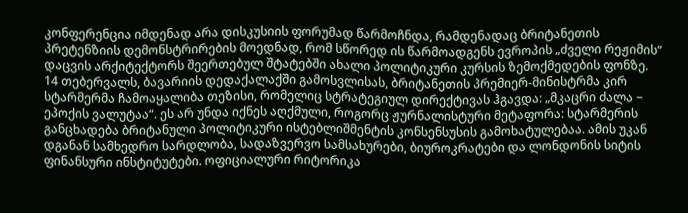კონფერენცია იმდენად არა დისკუსიის ფორუმად წარმოჩნდა, რამდენადაც ბრიტანეთის პრეტენზიის დემონსტრირების მოედნად, რომ სწორედ ის წარმოადგენს ევროპის „ძველი რეჟიმის“ დაცვის არქიტექტორს შეერთებულ შტატებში ახალი პოლიტიკური კურსის ზემოქმედების ფონზე.
14 თებერვალს, ბავარიის დედაქალაქში გამოსვლისას, ბრიტანეთის პრემიერ-მინისტრმა კირ სტარმერმა ჩამოაყალიბა თეზისი, რომელიც სტრატეგიულ დირექტივას ჰგავდა: „მკაცრი ძალა − ეპოქის ვალუტაა“. ეს არ უნდა იქნეს აღქმული, როგორც ჟურნალისტური მეტაფორა: სტარმერის განცხადება ბრიტანული პოლიტიკური ისტებლიშმენტის კონსენსუსის გამოხატულებაა. ამის უკან დგანან სამხედრო სარდლობა, სადაზვერვო სამსახურები, ბიუროკრატები და ლონდონის სიტის ფინანსური ინსტიტუტები. ოფიციალური რიტორიკა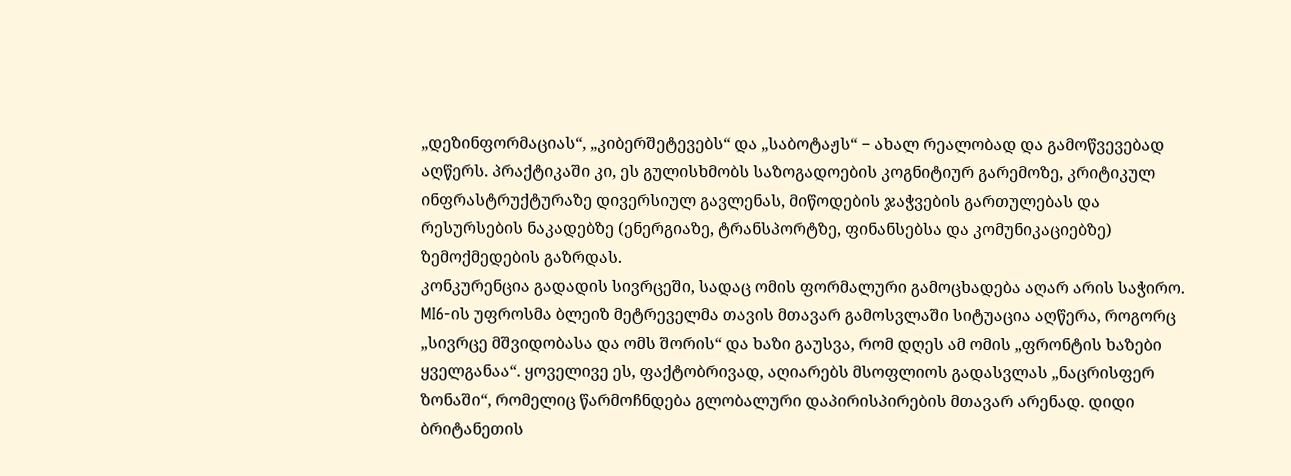„დეზინფორმაციას“, „კიბერშეტევებს“ და „საბოტაჟს“ − ახალ რეალობად და გამოწვევებად აღწერს. პრაქტიკაში კი, ეს გულისხმობს საზოგადოების კოგნიტიურ გარემოზე, კრიტიკულ ინფრასტრუქტურაზე დივერსიულ გავლენას, მიწოდების ჯაჭვების გართულებას და რესურსების ნაკადებზე (ენერგიაზე, ტრანსპორტზე, ფინანსებსა და კომუნიკაციებზე) ზემოქმედების გაზრდას.
კონკურენცია გადადის სივრცეში, სადაც ომის ფორმალური გამოცხადება აღარ არის საჭირო. MI6-ის უფროსმა ბლეიზ მეტრეველმა თავის მთავარ გამოსვლაში სიტუაცია აღწერა, როგორც „სივრცე მშვიდობასა და ომს შორის“ და ხაზი გაუსვა, რომ დღეს ამ ომის „ფრონტის ხაზები ყველგანაა“. ყოველივე ეს, ფაქტობრივად, აღიარებს მსოფლიოს გადასვლას „ნაცრისფერ ზონაში“, რომელიც წარმოჩნდება გლობალური დაპირისპირების მთავარ არენად. დიდი ბრიტანეთის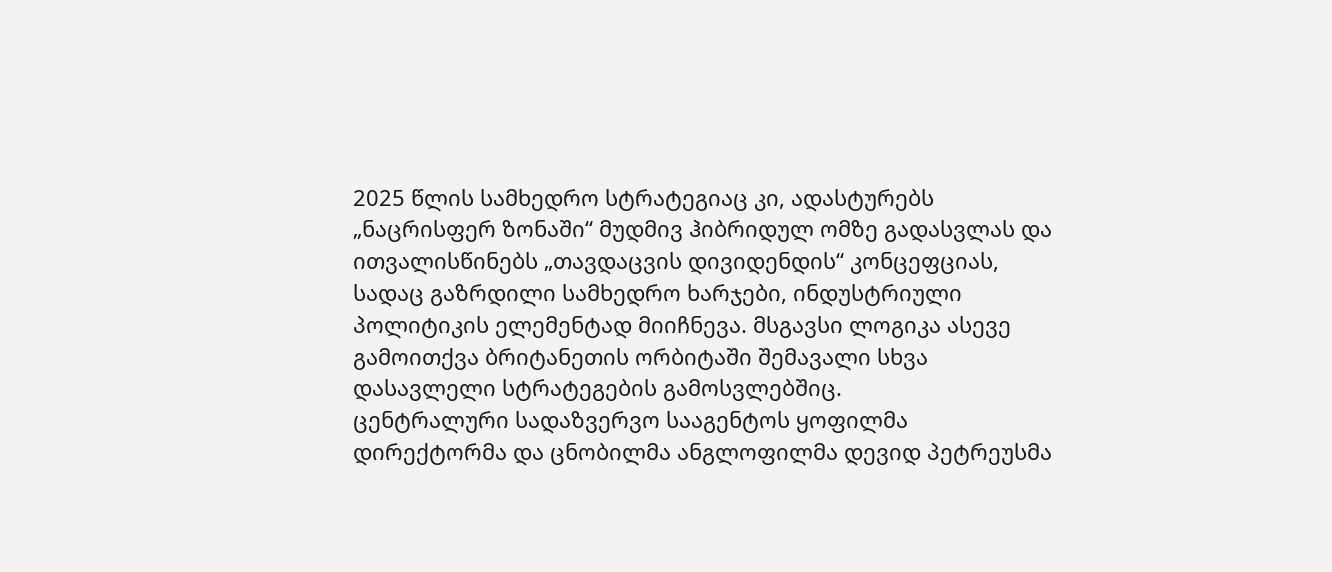2025 წლის სამხედრო სტრატეგიაც კი, ადასტურებს „ნაცრისფერ ზონაში“ მუდმივ ჰიბრიდულ ომზე გადასვლას და ითვალისწინებს „თავდაცვის დივიდენდის“ კონცეფციას, სადაც გაზრდილი სამხედრო ხარჯები, ინდუსტრიული პოლიტიკის ელემენტად მიიჩნევა. მსგავსი ლოგიკა ასევე გამოითქვა ბრიტანეთის ორბიტაში შემავალი სხვა დასავლელი სტრატეგების გამოსვლებშიც.
ცენტრალური სადაზვერვო სააგენტოს ყოფილმა დირექტორმა და ცნობილმა ანგლოფილმა დევიდ პეტრეუსმა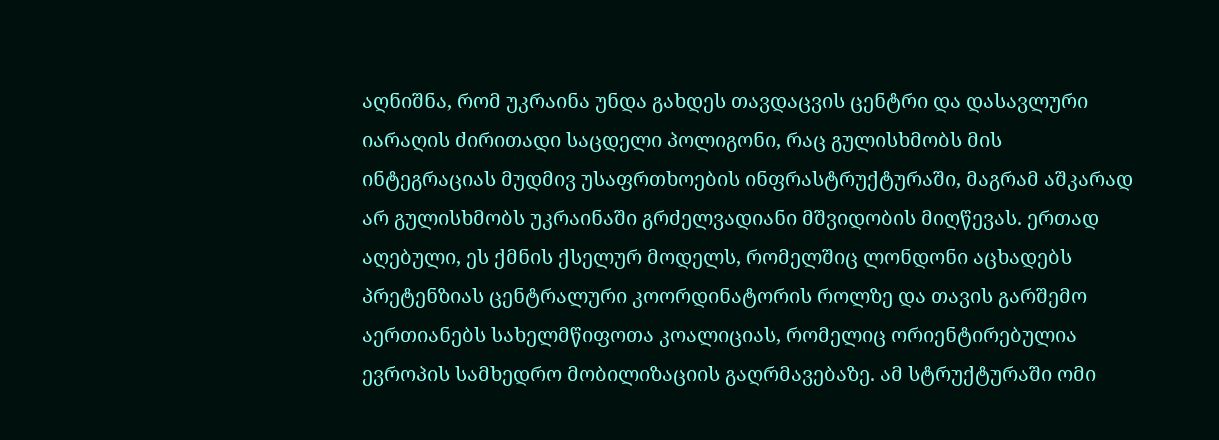აღნიშნა, რომ უკრაინა უნდა გახდეს თავდაცვის ცენტრი და დასავლური იარაღის ძირითადი საცდელი პოლიგონი, რაც გულისხმობს მის ინტეგრაციას მუდმივ უსაფრთხოების ინფრასტრუქტურაში, მაგრამ აშკარად არ გულისხმობს უკრაინაში გრძელვადიანი მშვიდობის მიღწევას. ერთად აღებული, ეს ქმნის ქსელურ მოდელს, რომელშიც ლონდონი აცხადებს პრეტენზიას ცენტრალური კოორდინატორის როლზე და თავის გარშემო აერთიანებს სახელმწიფოთა კოალიციას, რომელიც ორიენტირებულია ევროპის სამხედრო მობილიზაციის გაღრმავებაზე. ამ სტრუქტურაში ომი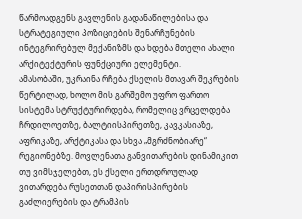წარმოადგენს გავლენის გადანაწილებისა და სტრატეგიული პოზიციების შენარჩუნების ინტეგრირებულ მექანიზმს და ხდება მთელი ახალი არქიტექტურის ფუნქციური ელემენტი.
ამასობაში, უკრაინა რჩება ქსელის მთავარ შეკრების წერტილად, ხოლო მის გარშემო უფრო ფართო სისტემა სტრუქტურირდება, რომელიც ვრცელდება ჩრდილოეთზე, ბალტიისპირეთზე, კავკასიაზე, აფრიკაზე, არქტიკასა და სხვა „მგრძნობიარე“ რეგიონებზე. მოვლენათა განვითარების დინამიკით თუ ვიმსჯელებთ, ეს ქსელი ერთდროულად ვითარდება რუსეთთან დაპირისპირების გაძლიერების და ტრამპის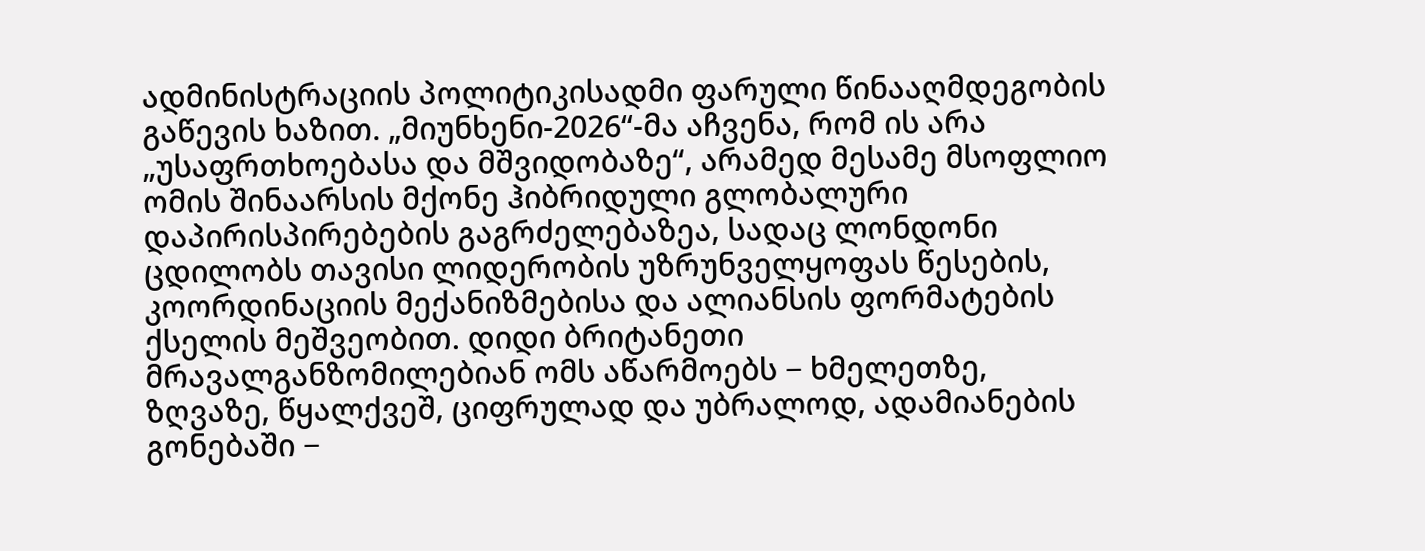ადმინისტრაციის პოლიტიკისადმი ფარული წინააღმდეგობის გაწევის ხაზით. „მიუნხენი-2026“-მა აჩვენა, რომ ის არა „უსაფრთხოებასა და მშვიდობაზე“, არამედ მესამე მსოფლიო ომის შინაარსის მქონე ჰიბრიდული გლობალური დაპირისპირებების გაგრძელებაზეა, სადაც ლონდონი ცდილობს თავისი ლიდერობის უზრუნველყოფას წესების, კოორდინაციის მექანიზმებისა და ალიანსის ფორმატების ქსელის მეშვეობით. დიდი ბრიტანეთი მრავალგანზომილებიან ომს აწარმოებს − ხმელეთზე, ზღვაზე, წყალქვეშ, ციფრულად და უბრალოდ, ადამიანების გონებაში −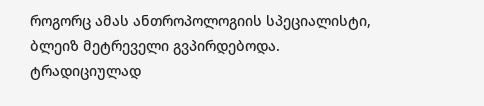როგორც ამას ანთროპოლოგიის სპეციალისტი, ბლეიზ მეტრეველი გვპირდებოდა. ტრადიციულად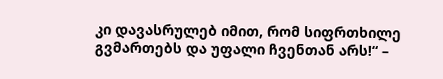კი დავასრულებ იმით, რომ სიფრთხილე გვმართებს და უფალი ჩვენთან არს!“ –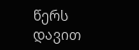წერს დავით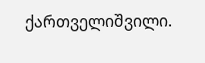ქართველიშვილი.